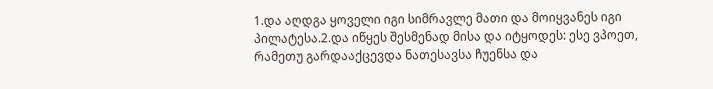1.და აღდგა ყოველი იგი სიმრავლე მათი და მოიყვანეს იგი პილატესა.2.და იწყეს შესმენად მისა და იტყოდეს: ესე ვპოეთ, რამეთუ გარდააქცევდა ნათესავსა ჩუენსა და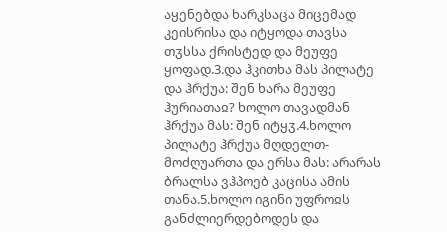აყენებდა ხარკსაცა მიცემად კეისრისა და იტყოდა თავსა თჳსსა ქრისტედ და მეუფე ყოფად.3.და ჰკითხა მას პილატე და ჰრქუა: შენ ხარა მეუფე ჰურიათაჲ? ხოლო თავადმან ჰრქუა მას: შენ იტყჳ.4.ხოლო პილატე ჰრქუა მღდელთ-მოძღუართა და ერსა მას: არარას ბრალსა ვჰპოებ კაცისა ამის თანა.5.ხოლო იგინი უფროჲს განძლიერდებოდეს და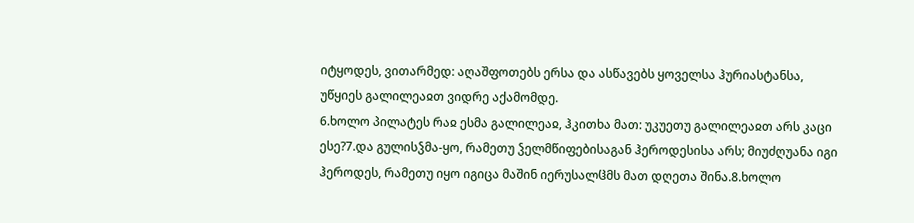იტყოდეს, ვითარმედ: აღაშფოთებს ერსა და ასწავებს ყოველსა ჰურიასტანსა, უწყიეს გალილეაჲთ ვიდრე აქამომდე.
6.ხოლო პილატეს რაჲ ესმა გალილეაჲ, ჰკითხა მათ: უკუეთუ გალილეაჲთ არს კაცი ესე?7.და გულისჴმა-ყო, რამეთუ ჴელმწიფებისაგან ჰეროდესისა არს; მიუძღუანა იგი ჰეროდეს, რამეთუ იყო იგიცა მაშინ იერუსალჱმს მათ დღეთა შინა.8.ხოლო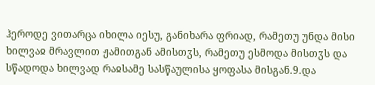ჰეროდე ვითარცა იხილა იესუ, განიხარა ფრიად, რამეთუ უნდა მისი ხილვაჲ მრავლით ჟამითგან ამისთჳს, რამეთუ ესმოდა მისთჳს და სწადოდა ხილვად რაჲსამე სასწაულისა ყოფასა მისგან.9.და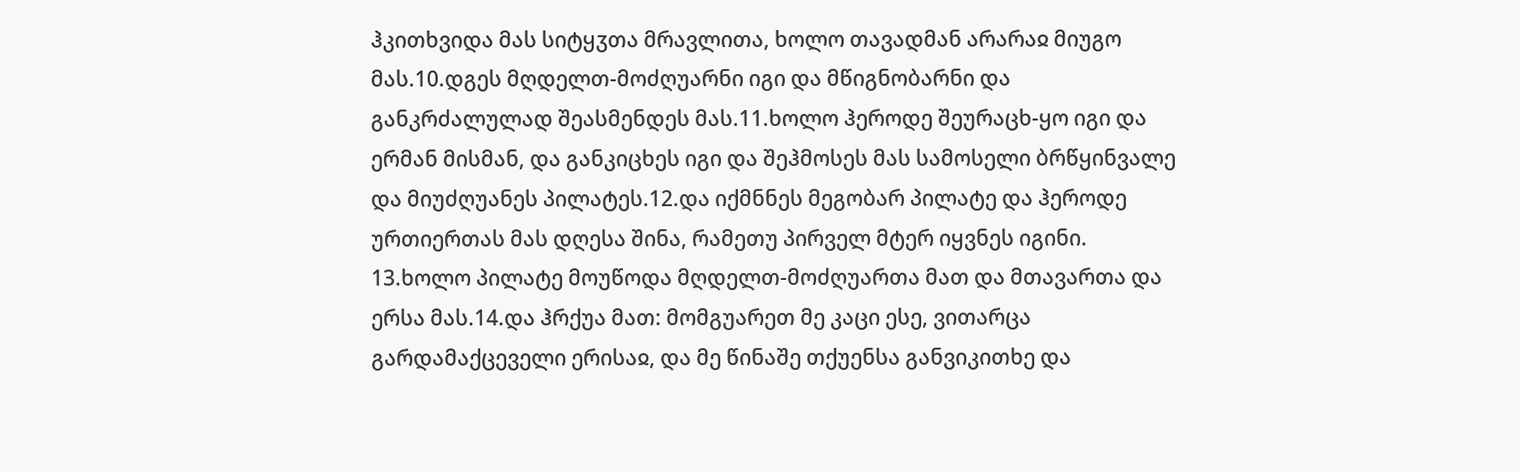ჰკითხვიდა მას სიტყჳთა მრავლითა, ხოლო თავადმან არარაჲ მიუგო მას.10.დგეს მღდელთ-მოძღუარნი იგი და მწიგნობარნი და განკრძალულად შეასმენდეს მას.11.ხოლო ჰეროდე შეურაცხ-ყო იგი და ერმან მისმან, და განკიცხეს იგი და შეჰმოსეს მას სამოსელი ბრწყინვალე და მიუძღუანეს პილატეს.12.და იქმნნეს მეგობარ პილატე და ჰეროდე ურთიერთას მას დღესა შინა, რამეთუ პირველ მტერ იყვნეს იგინი.
13.ხოლო პილატე მოუწოდა მღდელთ-მოძღუართა მათ და მთავართა და ერსა მას.14.და ჰრქუა მათ: მომგუარეთ მე კაცი ესე, ვითარცა გარდამაქცეველი ერისაჲ, და მე წინაშე თქუენსა განვიკითხე და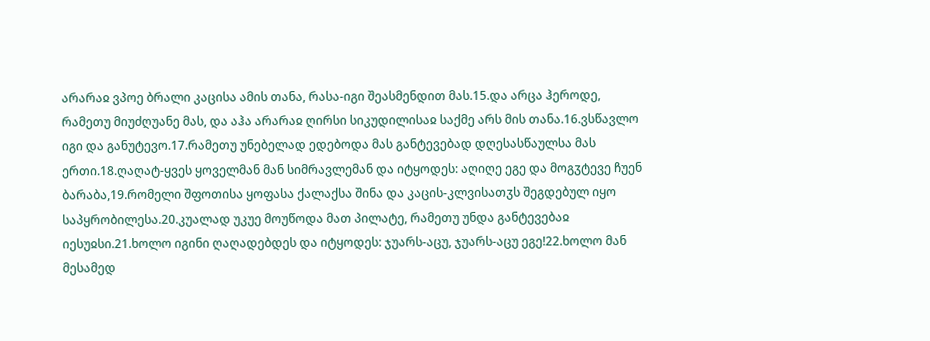არარაჲ ვპოე ბრალი კაცისა ამის თანა, რასა-იგი შეასმენდით მას.15.და არცა ჰეროდე, რამეთუ მიუძღუანე მას, და აჰა არარაჲ ღირსი სიკუდილისაჲ საქმე არს მის თანა.16.ვსწავლო იგი და განუტევო.17.რამეთუ უნებელად ედებოდა მას განტევებად დღესასწაულსა მას ერთი.18.ღაღატ-ყვეს ყოველმან მან სიმრავლემან და იტყოდეს: აღიღე ეგე და მოგჳტევე ჩუენ ბარაბა,19.რომელი შფოთისა ყოფასა ქალაქსა შინა და კაცის-კლვისათჳს შეგდებულ იყო საპყრობილესა.20.კუალად უკუე მოუწოდა მათ პილატე, რამეთუ უნდა განტევებაჲ იესუჲსი.21.ხოლო იგინი ღაღადებდეს და იტყოდეს: ჯუარს-აცუ, ჯუარს-აცუ ეგე!22.ხოლო მან მესამედ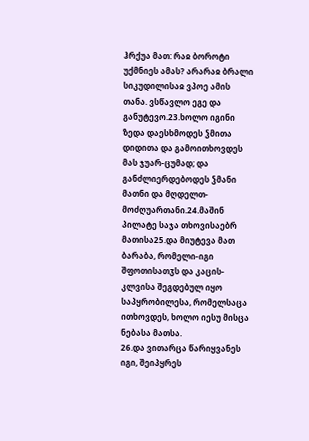ჰრქუა მათ: რაჲ ბოროტი უქმნიეს ამას? არარაჲ ბრალი სიკუდილისაჲ ვპოე ამის თანა. ვსწავლო ეგე და განუტევო.23.ხოლო იგინი ზედა დაესხმოდეს ჴმითა დიდითა და გამოითხოვდეს მას ჯუარ-ცუმად; და განძლიერდებოდეს ჴმანი მათნი და მღდელთ-მოძღუართანი.24.მაშინ პილატე საჯა თხოვისაებრ მათისა25.და მიუტევა მათ ბარაბა, რომელი-იგი შფოთისათჳს და კაცის-კლვისა შეგდებულ იყო საპყრობილესა, რომელსაცა ითხოვდეს, ხოლო იესუ მისცა ნებასა მათსა.
26.და ვითარცა წარიყვანეს იგი, შეიპყრეს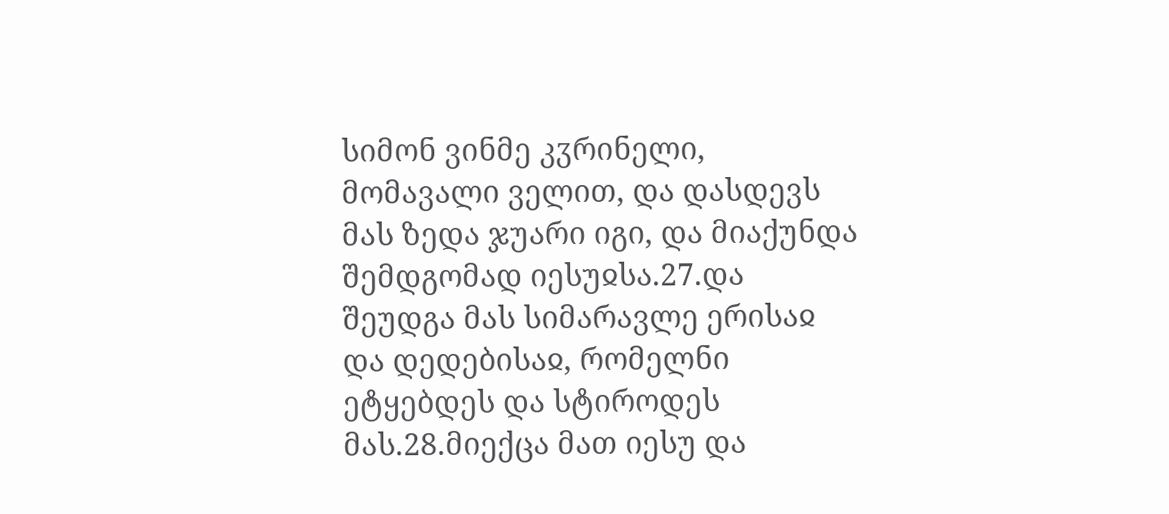სიმონ ვინმე კჳრინელი, მომავალი ველით, და დასდევს მას ზედა ჯუარი იგი, და მიაქუნდა შემდგომად იესუჲსა.27.და შეუდგა მას სიმარავლე ერისაჲ და დედებისაჲ, რომელნი ეტყებდეს და სტიროდეს მას.28.მიექცა მათ იესუ და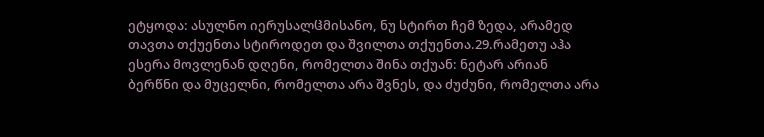ეტყოდა: ასულნო იერუსალჱმისანო, ნუ სტირთ ჩემ ზედა, არამედ თავთა თქუენთა სტიროდეთ და შვილთა თქუენთა.29.რამეთუ აჰა ესერა მოვლენან დღენი, რომელთა შინა თქუან: ნეტარ არიან ბერწნი და მუცელნი, რომელთა არა შვნეს, და ძუძუნი, რომელთა არა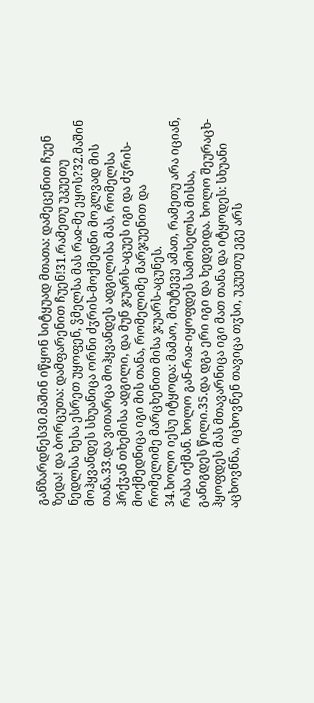განზარდნეს30.მაშინ იწყონ სიტყუად მთათა: დამეცენით ჩუენ ზედა! და ბორცუთა: დამფარენით ჩუენ!31.რამეთუ უკუეთუ ნედლსა ხესა ესრეთ უყოფენ, ჴმელსა მას რაჲ-მე ეყოს?32.მაშინ მოჰყვანდეს სხუანიცა ორნი ძჳრის-მოქმედნი მოკლვად მის თანა.33.და ვითარცა მოჰყვანდეს ადგილისა მას, რომელსა ჰრქჳან თხემისა ადგილი, და მუნ ჯუარს-აცუეს იგი და ძჳრის-მოქმედნიცა იგი მის თანა, რომელიმე მარჯუენით და რომელიმე მარცხენით მისა ჯუარს-აცუნეს.
34.ხოლო იესუ იტყოდა: მამაო, მიუტევე ამათ, რამეთუ არა იციან, რასა იქმან. ხოლო გან-რაჲ-იყოფდეს სამოსელსა მისსა, განიგდეს წილი.35.და დგა ერი იგი და ხედვიდა. ხოლო შეურაცხ-ჰყოფდეს მას მთავარნიცა იგი მათ თანა და იტყოდეს: სხუანი აცხოვნნა, იცხოვნენ თავიცა თჳსი, უკუეთუ ეგე არს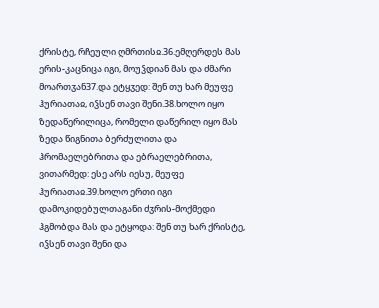ქრისტე, რჩეული ღმრთისჲ.36.ემღერდეს მას ერის-კაცნიცა იგი, მოუჴდიან მას და ძმარი მოართჳან37.და ეტყჳედ: შენ თუ ხარ მეუფე ჰურიათაჲ, იჴსენ თავი შენი.38.ხოლო იყო ზედაწერილიცა, რომელი დაწერილ იყო მას ზედა წიგნითა ბერძულითა და ჰრომაელებრითა და ებრაელებრითა, ვითარმედ: ესე არს იესუ, მეუფე ჰურიათაჲ.39.ხოლო ერთი იგი დამოკიდებულთაგანი ძჳრის-მოქმედი ჰგმობდა მას და ეტყოდა: შენ თუ ხარ ქრისტე, იჴსენ თავი შენი და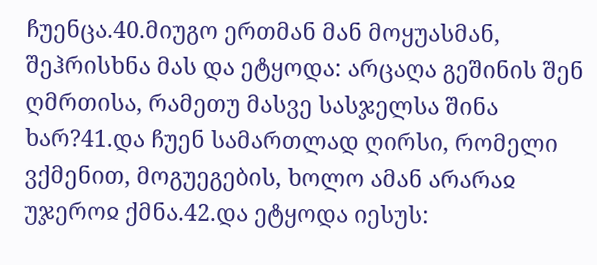ჩუენცა.40.მიუგო ერთმან მან მოყუასმან, შეჰრისხნა მას და ეტყოდა: არცაღა გეშინის შენ ღმრთისა, რამეთუ მასვე სასჯელსა შინა ხარ?41.და ჩუენ სამართლად ღირსი, რომელი ვქმენით, მოგუეგების, ხოლო ამან არარაჲ უჯეროჲ ქმნა.42.და ეტყოდა იესუს: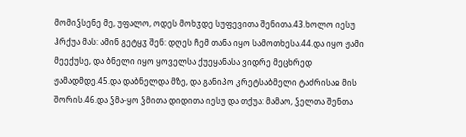მომიჴსენე მე, უფალო, ოდეს მოხჳდე სუფევითა შენითა.43.ხოლო იესუ ჰრქუა მას: ამინ გეტყჳ შენ: დღეს ჩემ თანა იყო სამოთხესა.44.და იყო ჟამი მეექუსე, და ბნელი იყო ყოველსა ქუეყანასა ვიდრე მეცხრედ ჟამადმდე.45.და დაბნელდა მზე, და განიპო კრეტსაბმელი ტაძრისაჲ მის შორის.46.და ჴმა-ყო ჴმითა დიდითა იესუ და თქუა: მამაო, ჴელთა შენთა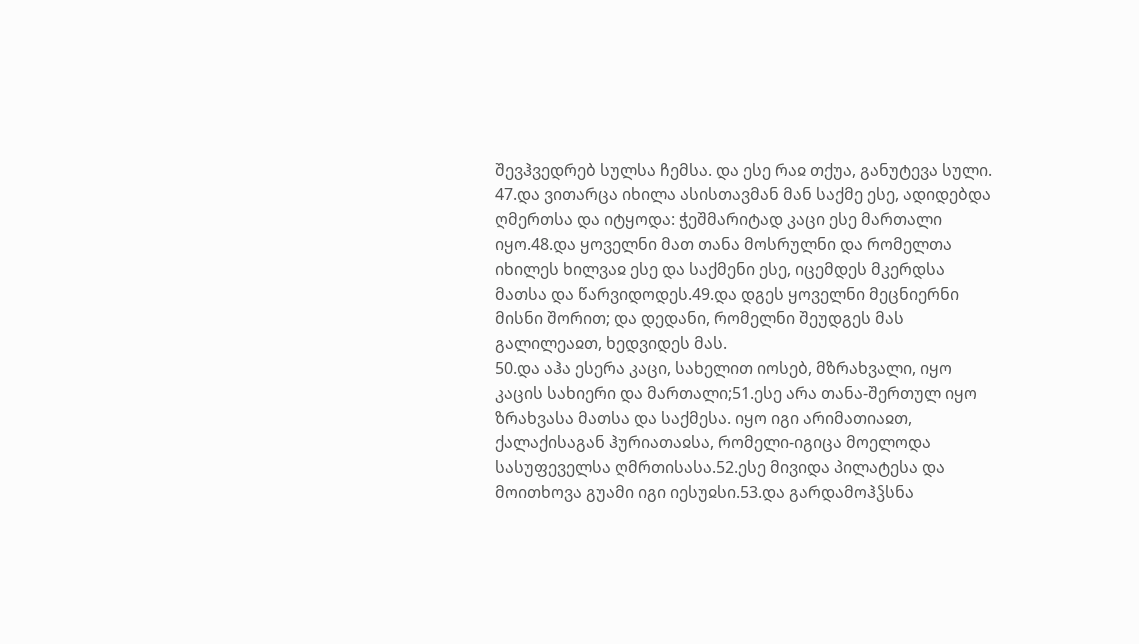შევჰვედრებ სულსა ჩემსა. და ესე რაჲ თქუა, განუტევა სული.
47.და ვითარცა იხილა ასისთავმან მან საქმე ესე, ადიდებდა ღმერთსა და იტყოდა: ჭეშმარიტად კაცი ესე მართალი იყო.48.და ყოველნი მათ თანა მოსრულნი და რომელთა იხილეს ხილვაჲ ესე და საქმენი ესე, იცემდეს მკერდსა მათსა და წარვიდოდეს.49.და დგეს ყოველნი მეცნიერნი მისნი შორით; და დედანი, რომელნი შეუდგეს მას გალილეაჲთ, ხედვიდეს მას.
50.და აჰა ესერა კაცი, სახელით იოსებ, მზრახვალი, იყო კაცის სახიერი და მართალი;51.ესე არა თანა-შერთულ იყო ზრახვასა მათსა და საქმესა. იყო იგი არიმათიაჲთ, ქალაქისაგან ჰურიათაჲსა, რომელი-იგიცა მოელოდა სასუფეველსა ღმრთისასა.52.ესე მივიდა პილატესა და მოითხოვა გუამი იგი იესუჲსი.53.და გარდამოჰჴსნა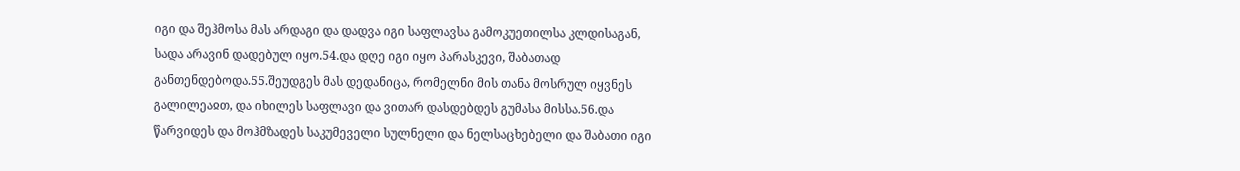იგი და შეჰმოსა მას არდაგი და დადვა იგი საფლავსა გამოკუეთილსა კლდისაგან, სადა არავინ დადებულ იყო.54.და დღე იგი იყო პარასკევი, შაბათად განთენდებოდა.55.შეუდგეს მას დედანიცა, რომელნი მის თანა მოსრულ იყვნეს გალილეაჲთ, და იხილეს საფლავი და ვითარ დასდებდეს გუმასა მისსა.56.და წარვიდეს და მოჰმზადეს საკუმეველი სულნელი და ნელსაცხებელი და შაბათი იგი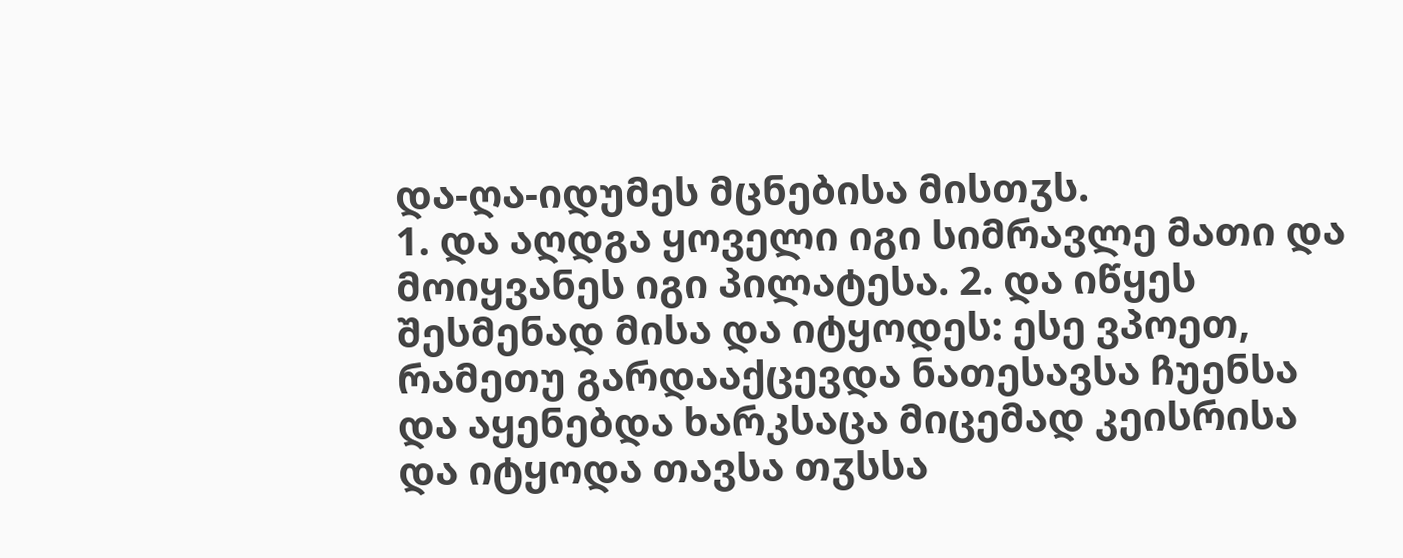და-ღა-იდუმეს მცნებისა მისთჳს.
1. და აღდგა ყოველი იგი სიმრავლე მათი და მოიყვანეს იგი პილატესა. 2. და იწყეს შესმენად მისა და იტყოდეს: ესე ვპოეთ, რამეთუ გარდააქცევდა ნათესავსა ჩუენსა და აყენებდა ხარკსაცა მიცემად კეისრისა და იტყოდა თავსა თჳსსა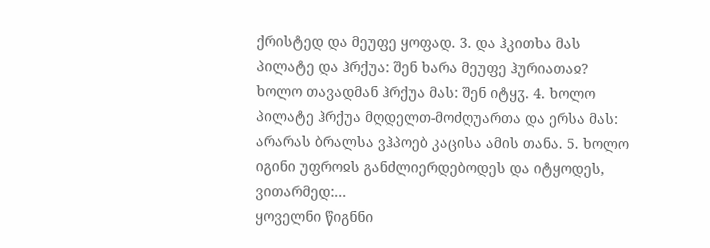ქრისტედ და მეუფე ყოფად. 3. და ჰკითხა მას პილატე და ჰრქუა: შენ ხარა მეუფე ჰურიათაჲ? ხოლო თავადმან ჰრქუა მას: შენ იტყჳ. 4. ხოლო პილატე ჰრქუა მღდელთ-მოძღუართა და ერსა მას: არარას ბრალსა ვჰპოებ კაცისა ამის თანა. 5. ხოლო იგინი უფროჲს განძლიერდებოდეს და იტყოდეს, ვითარმედ:...
ყოველნი წიგნნი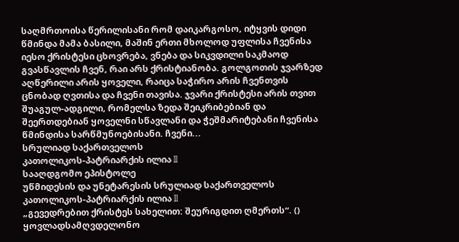საღმრთოისა წერილისანი რომ დაიკარგოსო, იტყვის დიდი წმინდა მამა ბასილი, მაშინ ერთი მხოლოდ უფლისა ჩვენისა იესო ქრისტესი ცხოვრება, ვნება და სიკვდილი საკმაოდ გვასწავლის ჩვენ, რაი არს ქრისტიანობა. გოლგოთის ჯვარზედ აღწერილი არის ყოველი, რაიცა საჭირო არის ჩვენთვის ცნობად ღვთისა და ჩვენი თავისა. ჯვარი ქრისტესი არის თვით შუაგულ-ადგილი, რომელსა ზედა შეიკრიბებიან და შეერთდებიან ყოველნი სწავლანი და ჭეშმარიტებანი ჩვენისა წმინდისა სარწმუნოებისანი. ჩვენი...
სრულიად საქართველოს
კათოლიკოს-პატრიარქის ილია II
სააღდგომო ეპისტოლე
უწმიდესის და უნეტარესის სრულიად საქართველოს კათოლიკოს-პატრიარქის ილია II
„გევედრებით ქრისტეს სახელით: შეურიგდით ღმერთს“. ()
ყოვლადსამღვდელონო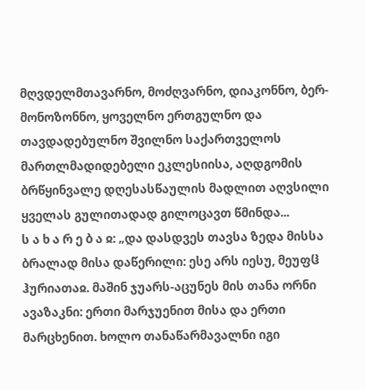მღვდელმთავარნო, მოძღვარნო, დიაკონნო, ბერ-მონოზონნო, ყოველნო ერთგულნო და თავდადებულნო შვილნო საქართველოს მართლმადიდებელი ეკლესიისა, აღდგომის ბრწყინვალე დღესასწაულის მადლით აღვსილი ყველას გულითადად გილოცავთ წმინდა...
ს ა ხ ა რ ე ბ ა ჲ: „და დასდვეს თავსა ზედა მისსა ბრალად მისა დაწერილი: ესე არს იესუ, მეუფჱ ჰურიათაჲ. მაშინ ჯუარს-აცუნეს მის თანა ორნი ავაზაკნი: ერთი მარჯუენით მისა და ერთი მარცხენით. ხოლო თანაწარმავალნი იგი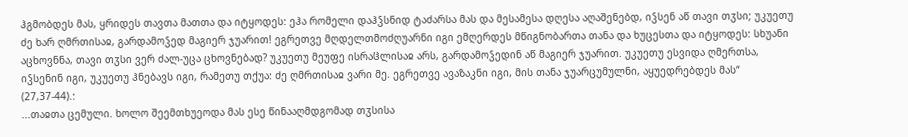ჰგმობდეს მას, ყრიდეს თავთა მათთა და იტყოდეს: ეჰა რომელი დაჰჴსნიდ ტაძარსა მას და მესამესა დღესა აღაშენებდ, იჴსენ აწ თავი თჳსი; უკუეთუ ძე ხარ ღმრთისაჲ, გარდამოჴედ მაგიერ ჯუარით! ეგრეთვე მღდელთმოძღუარნი იგი ემღერდეს მწიგნობართა თანა და ხუცესთა და იტყოდეს: სხუანი აცხოვნნა, თავი თჳსი ვერ ძალ-უცა ცხოვნებად? უკუეთუ მეუფე ისრაჱლისაჲ არს, გარდამოჴედინ აწ მაგიერ ჯუარით. უკუეთუ ესვიდა ღმერთსა, იჴსენინ იგი, უკუეთუ ჰნებავს იგი, რამეთუ თქუა: ძე ღმრთისაჲ ვარი მე. ეგრეთვე ავაზაკნი იგი, მის თანა ჯუარცუმულნი, აყუედრებდეს მას“ (27,37-44).:
...თაჲთა ცემული. ხოლო შეემთხუეოდა მას ესე წინააღმდგომად თჳსისა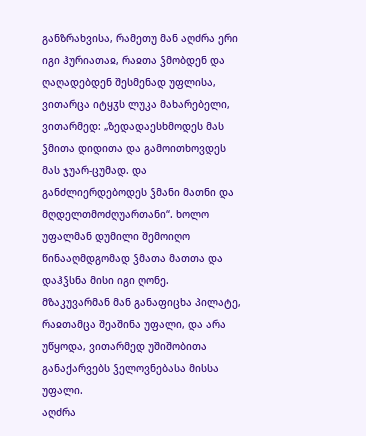განზრახვისა, რამეთუ მან აღძრა ერი იგი ჰურიათაჲ, რაჲთა ჴმობდენ და ღაღადებდენ შესმენად უფლისა, ვითარცა იტყჳს ლუკა მახარებელი, ვითარმედ: „ზედადაესხმოდეს მას ჴმითა დიდითა და გამოითხოვდეს მას ჯუარ-ცუმად. და განძლიერდებოდეს ჴმანი მათნი და მღდელთმოძღუართანი“. ხოლო უფალმან დუმილი შემოიღო წინააღმდგომად ჴმათა მათთა და დაჰჴსნა მისი იგი ღონე.
მზაკუვარმან მან განაფიცხა პილატე, რაჲთამცა შეაშინა უფალი, და არა უწყოდა, ვითარმედ უშიშობითა განაქარვებს ჴელოვნებასა მისსა უფალი.
აღძრა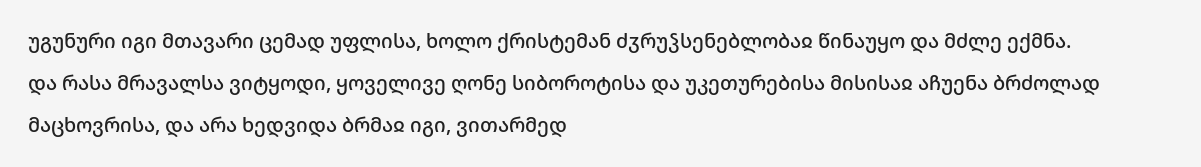უგუნური იგი მთავარი ცემად უფლისა, ხოლო ქრისტემან ძჳრუჴსენებლობაჲ წინაუყო და მძლე ექმნა.
და რასა მრავალსა ვიტყოდი, ყოველივე ღონე სიბოროტისა და უკეთურებისა მისისაჲ აჩუენა ბრძოლად მაცხოვრისა, და არა ხედვიდა ბრმაჲ იგი, ვითარმედ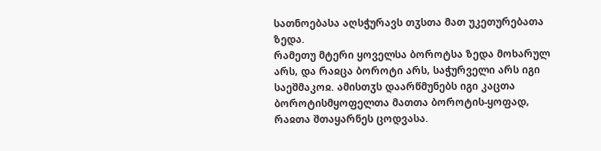სათნოებასა აღსჭურავს თჳსთა მათ უკეთურებათა ზედა.
რამეთუ მტერი ყოველსა ბოროტსა ზედა მოხარულ არს, და რაჲცა ბოროტი არს, საჭურველი არს იგი საეშმაკოჲ. ამისთჳს დაარწმუნებს იგი კაცთა ბოროტისმყოფელთა მათთა ბოროტის-ყოფად, რაჲთა შთაყარნეს ცოდვასა.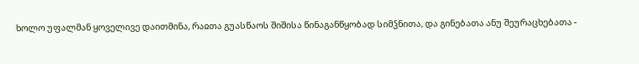ხოლო უფალმან ყოველივე დაითმინა, რაჲთა გუასწაოს შიშისა წინაგანწყობად სიმჴნითა, და გინებათა ანუ შეურაცხებათა -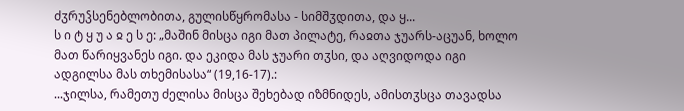ძჳრუჴსენებლობითა, გულისწყრომასა - სიმშჳდითა, და ყ...
ს ი ტ ყ უ ა ჲ ე ს ე: „მაშინ მისცა იგი მათ პილატე, რაჲთა ჯუარს-აცუან, ხოლო მათ წარიყვანეს იგი. და ეკიდა მას ჯუარი თჳსი, და აღვიდოდა იგი ადგილსა მას თხემისასა“ (19,16-17).:
...ჯილსა, რამეთუ ძელისა მისცა შეხებად იზმნიდეს, ამისთჳსცა თავადსა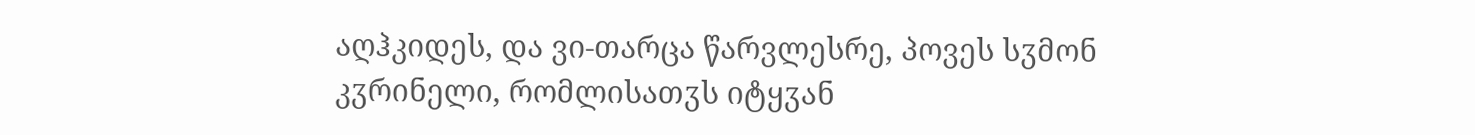აღჰკიდეს, და ვი-თარცა წარვლესრე, პოვეს სჳმონ კჳრინელი, რომლისათჳს იტყჳან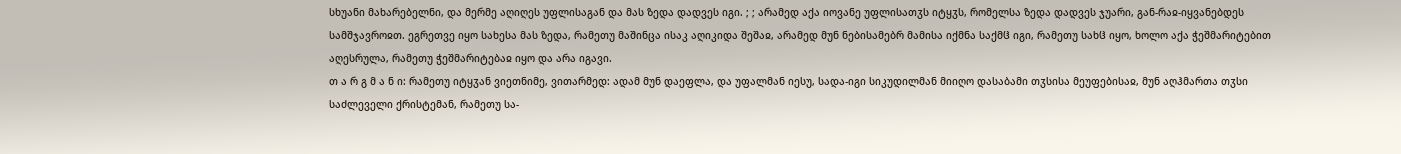სხუანი მახარებელნი, და მერმე აღიღეს უფლისაგან და მას ზედა დადვეს იგი. ; ; არამედ აქა იოვანე უფლისათჳს იტყჳს, რომელსა ზედა დადვეს ჯუარი, გან-რაჲ-იყვანებდეს სამშჯავროჲთ. ეგრეთვე იყო სახესა მას ზედა, რამეთუ მაშინცა ისაკ აღიკიდა შეშაჲ, არამედ მუნ ნებისამებრ მამისა იქმნა საქმჱ იგი, რამეთუ სახჱ იყო, ხოლო აქა ჭეშმარიტებით აღესრულა, რამეთუ ჭეშმარიტებაჲ იყო და არა იგავი.
თ ა რ გ მ ა ნ ი: რამეთუ იტყჳან ვიეთნიმე, ვითარმედ: ადამ მუნ დაეფლა, და უფალმან იესუ, სადა-იგი სიკუდილმან მიიღო დასაბამი თჳსისა მეუფებისაჲ, მუნ აღჰმართა თჳსი საძლეველი ქრისტემან, რამეთუ სა-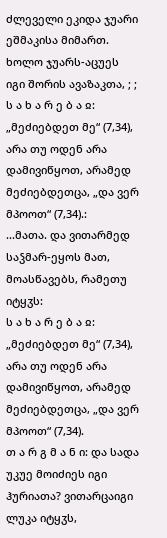ძლეველი ეკიდა ჯუარი ეშმაკისა მიმართ. ხოლო ჯუარს-აცუეს იგი შორის ავაზაკთა, ; ;
ს ა ხ ა რ ე ბ ა ჲ: „მეძიებდეთ მე“ (7,34), არა თუ ოდენ არა დამივიწყოთ, არამედ მეძიებდეთცა, „და ვერ მპოოთ“ (7,34).:
...მათა. და ვითარმედ საჴმარ-ეყოს მათ, მოასწავებს, რამეთუ იტყჳს:
ს ა ხ ა რ ე ბ ა ჲ: „მეძიებდეთ მე“ (7,34), არა თუ ოდენ არა დამივიწყოთ, არამედ მეძიებდეთცა, „და ვერ მპოოთ“ (7,34).
თ ა რ გ მ ა ნ ი: და სადა უკუე მოიძიეს იგი ჰურიათა? ვითარცაიგი ლუკა იტყჳს,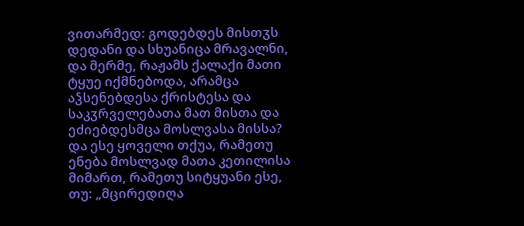ვითარმედ: გოდებდეს მისთჳს დედანი და სხუანიცა მრავალნი, და მერმე, რაჟამს ქალაქი მათი ტყუე იქმნებოდა, არამცა აჴსენებდესა ქრისტესა და საკჳრველებათა მათ მისთა და ეძიებდესმცა მოსლვასა მისსა? და ესე ყოველი თქუა, რამეთუ ენება მოსლვად მათა კეთილისა მიმართ, რამეთუ სიტყუანი ესე, თუ: „მცირედიღა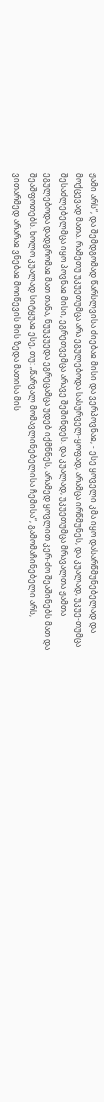ჟამი არს“, და შემდგომად წარსლვისა ძიებაჲ მისი და ვერპოვნაჲ, - ესე ყოველი კმა იყო დასარწმუნებელად და მოქცევად მათა. რამეთუ უკუეთუმცა არა ეგულებოდა სასურველ-ყოფად, არამცა ირწმუნეს, და კუალად, უკუე-თუმცა შესაძლებელმცა იყო პოვნაჲ მისი, ეგრეთვემცა არავე შეშინდეს. და კუალად, უკუეთუმცა მრავალთა ჟამთა ეგულებოდა დადგრომაჲ მათ თანა, ნუუკუედა ეგრეცამცა უდებ იქმნნეს, არამედ ყოვლით კერ-ძო შეაშინებს მათ და შეაშფოთებს. ხოლო კუალად სიტყუაჲ ესე, თუ: „წარვალ მომავლინებელისა ჩემისა“, გამომაჩინებელი არს, ვითარმედ არარაჲ ვნებაჲ მოიწევის მის ზედა მათისა მის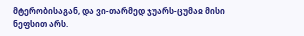მტერობისაგან, და ვი-თარმედ ჯუარს-ცუმაჲ მისი ნეფსით არს.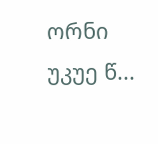ორნი უკუე წ...